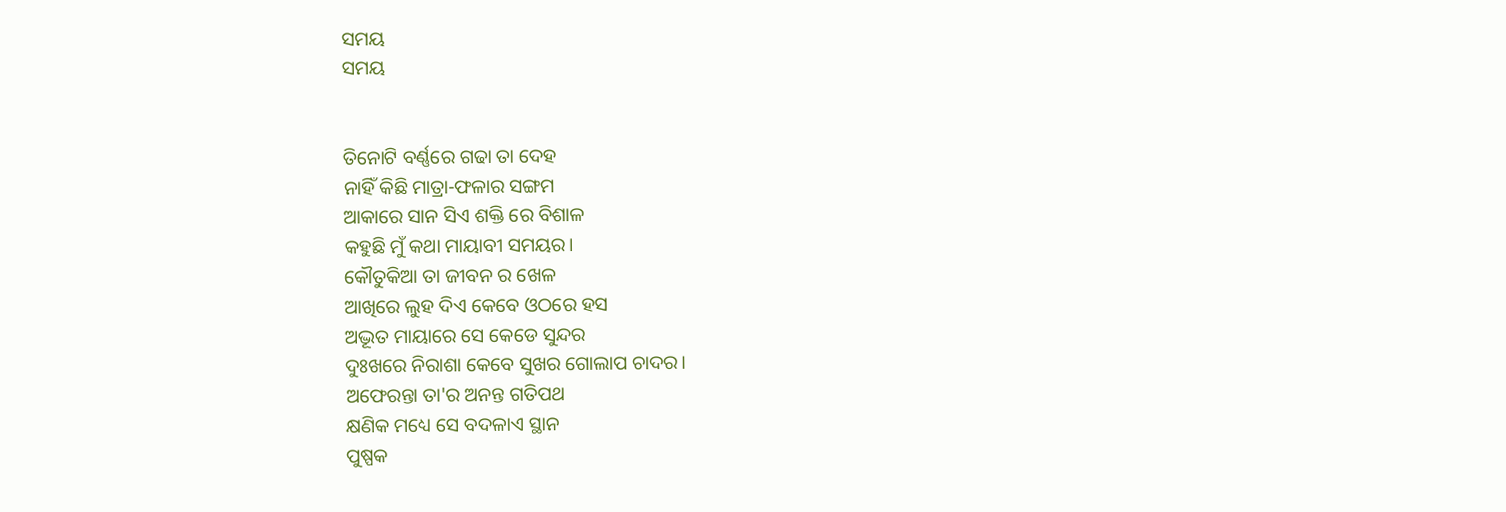ସମୟ
ସମୟ


ତିନୋଟି ବର୍ଣ୍ଣରେ ଗଢା ତା ଦେହ
ନାହିଁ କିଛି ମାତ୍ରା-ଫଳାର ସଙ୍ଗମ
ଆକାରେ ସାନ ସିଏ ଶକ୍ତି ରେ ବିଶାଳ
କହୁଛି ମୁଁ କଥା ମାୟାବୀ ସମୟର।
କୌତୁକିଆ ତା ଜୀବନ ର ଖେଳ
ଆଖିରେ ଲୁହ ଦିଏ କେବେ ଓଠରେ ହସ
ଅଦ୍ଭୂତ ମାୟାରେ ସେ କେଡେ ସୁନ୍ଦର
ଦୁଃଖରେ ନିରାଶା କେବେ ସୁଖର ଗୋଲାପ ଚାଦର।
ଅଫେରନ୍ତା ତା'ର ଅନନ୍ତ ଗତିପଥ
କ୍ଷଣିକ ମଧ୍ୟେ ସେ ବଦଳାଏ ସ୍ଥାନ
ପୁଷ୍ପକ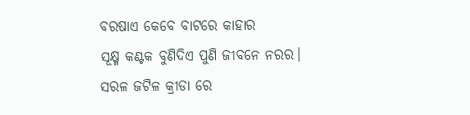ବରଷାଏ କେବେ ବାଟରେ କାହାର
ସୂକ୍ଷ୍ମ କଣ୍ଟକ ବୁଣିଦିଏ ପୁଣି ଜୀବନେ ନରର।
ସରଳ ଜଟିଳ କ୍ରୀଡା ରେ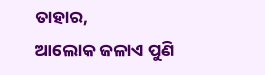ତାହାର,
ଆଲୋକ ଜଳାଏ ପୁଣି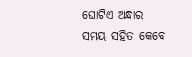ଘୋଟିଏ ଅନ୍ଧାର
ସମୟ ସହିତ କେବେ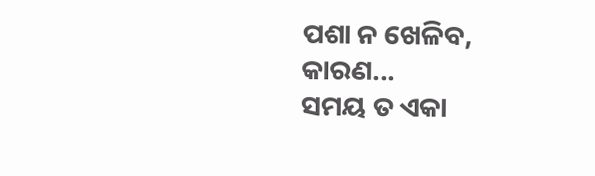ପଶା ନ ଖେଳିବ,
କାରଣ...
ସମୟ ତ ଏକା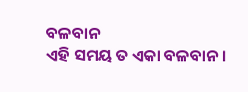ବଳବାନ
ଏହି ସମୟ ତ ଏକା ବଳବାନ।